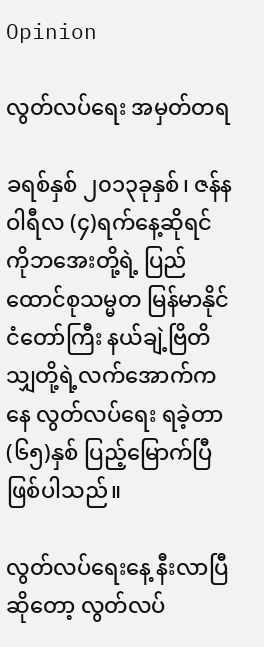Opinion

လွတ်လပ်ရေး အမှတ်တရ

ခရစ်နှစ် ၂၀၁၃ခုနှစ်၊ ဇန်နဝါရီလ (၄)ရက်နေ့ဆိုရင် ကိုဘအေးတို့ရဲ့ ပြည်ထောင်စုသမ္မတ မြန်မာနိုင်ငံတော်ကြီး နယ်ချဲ့ဗြိတိသျှတို့ရဲ့လက်အောက်ကနေ လွတ်လပ်ရေး ရခဲ့တာ (၆၅)နှစ် ပြည့်မြောက်ပြီ ဖြစ်ပါသည်။

လွတ်လပ်ရေးနေ့ နီးလာပြီ ဆိုတော့ လွတ်လပ်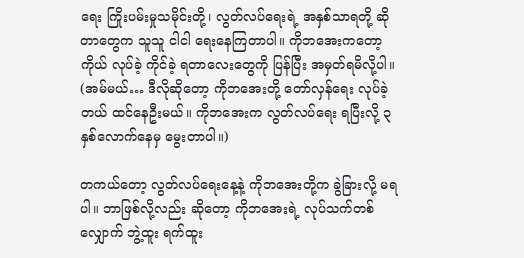ရေး ကြိုးပမ်းမှုသမိုင်းတို့၊ လွတ်လပ်ရေးရဲ့ အနှစ်သာရတို့ ဆိုတာတွေက သူသူ ငါငါ ရေးနေကြတာပါ။ ကိုဘအေးကတော့ ကိုယ် လုပ်ခဲ့ ကိုင်ခဲ့ ရတာလေးတွေကို ပြန်ပြီး အမှတ်ရမိလို့ပါ။ (အမ်မယ်… ဒီလိုဆိုတော့ ကိုဘအေးတို့ တော်လှန်ရေး လုပ်ခဲ့တယ် ထင်နေဦးမယ်။ ကိုဘအေးက လွတ်လပ်ရေး ရပြီးလို့ ၃နှစ်လောက်နေမှ မွေးတာပါ။)

တကယ်တော့ လွတ်လပ်ရေးနေ့နဲ့ ကိုဘအေးတို့က ခွဲခြားလို့ မရပါ။ ဘာဖြစ်လို့လည်း ဆိုတော့ ကိုဘအေးရဲ့ လုပ်သက်တစ်လျှောက် ဘွဲ့ထူး ရက်ထူး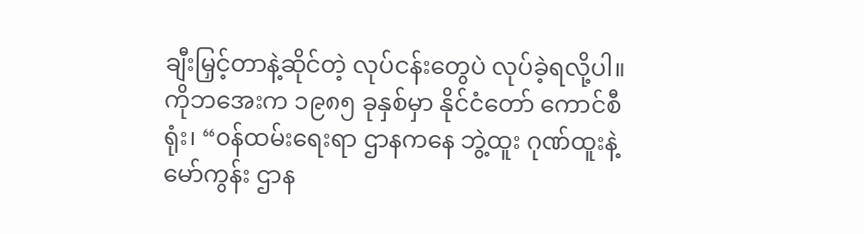ချီးမြှင့်တာနဲ့ဆိုင်တဲ့ လုပ်ငန်းတွေပဲ လုပ်ခဲ့ရလို့ပါ။ ကိုဘအေးက ၁၉၈၅ ခုနှစ်မှာ နိုင်ငံတော် ကောင်စီရုံး၊ “၀န်ထမ်းရေးရာ ဌာနကနေ ဘွဲ့ထူး ဂုဏ်ထူးနဲ့ မော်ကွန်း ဌာန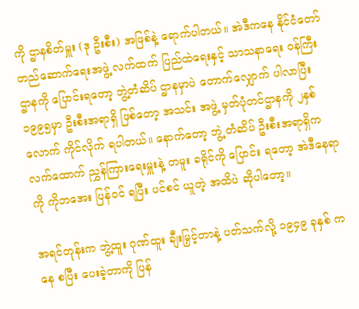ကို ဌာနစိတ်မှူး (ဒု ဦးစီး) အဖြစ်နဲ့ ရောက်ပါတယ်။ အဲဒီကနေ နိုင်ငံတော် တည်ဆောက်ရေးအဖွဲ့ လက်ထက် ပြည်ထဲရေးနှင့် သာသနာရေး ၀န်ကြီးဌာနကို ပြောင်းရတော့ ဘွဲ့တံဆိပ် ဌာနမှာပဲ တောက်လျှောက် ပါလာပြီး ၁၉၉၅မှာ ဦးစီးအရာရှိ ဖြစ်တော့ အသင်း အဖွဲ့ မှတ်ပုံတင်ဌာနကို ၂နှစ်လောက် ကိုင်လိုက် ရပါတယ်။ နောက်တော့ ဘွဲ့ တံဆိပ် ဦးစီးအရာရှိက လက်ထောက် ညွှန်ကြားရေးမှူးနဲ့ တမူး ခရိုင်ကို ပြောင်း ရတော့ အဲဒီနေရာကို ကိုဘအေး ပြန်၀င် ရပြီး ပင်စင် ယူတဲ့ အထိပဲ ဆိုပါတော့။

အရင်တုန်းက ဘွဲ့ထူး ဂုဏ်ထူး ချီးမြှင့်တာနဲ့ ပတ်သက်လို့ ၁၉၄၉ ခုနှစ် ကနေ စပြီး ပေးခဲ့တာကို ပြန်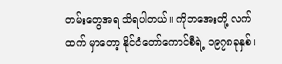တမ်းတွေအရ သိရပါတယ်။ ကိုဘအေးတို့ လက်ထက် မှာတော့ နိုင်ငံတော်ကောင်စီရဲ့ ၁၉၇၈ခုနှစ်၊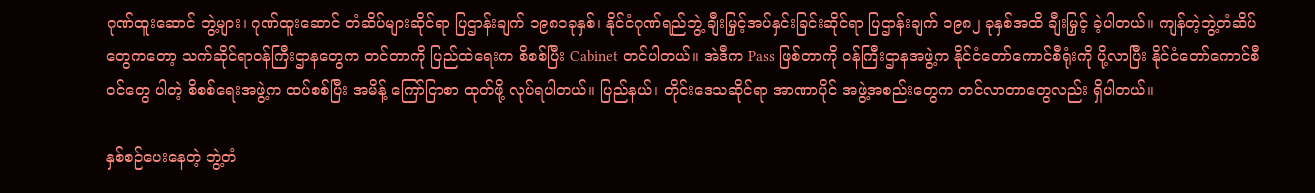ဂုဏ်ထူးဆောင် ဘွဲ့များ၊ ဂုဏ်ထူးဆောင် တံဆိပ်များဆိုင်ရာ ပြဌာန်းချက် ၁၉၈၁ခုနှစ်၊ နိုင်ငံဂုဏ်ရည်ဘွဲ့ ချီးမြှင့်အပ်နှင်းခြင်းဆိုင်ရာ ပြဌာန်းချက် ၁၉၈၂ ခုနှစ်အထိ ချီးမြှင့် ခဲ့ပါတယ်။ ကျန်တဲ့ဘွဲ့တံဆိပ်တွေကတော့ သက်ဆိုင်ရာ၀န်ကြီးဌာနတွေက တင်တာကို ပြည်ထဲရေးက စိစစ်ပြီး Cabinet တင်ပါတယ်။ အဲဒီက Pass ဖြစ်တာကို ၀န်ကြီးဌာနအဖွဲ့က နိုင်ငံတော်ကောင်စီရုံးကို ပို့လာပြီး နိုင်ငံတော်ကောင်စီ၀င်တွေ ပါတဲ့ စိစစ်ရေးအဖွဲ့က ထပ်စစ်ပြီး အမိန့် ကြော်ငြာစာ ထုတ်ဖို့ လုပ်ရပါတယ်။ ပြည်နယ်၊ တိုင်းဒေသဆိုင်ရာ အာဏာပိုင် အဖွဲ့အစည်းတွေက တင်လာတာတွေလည်း ရှိပါတယ်။

နှစ်စဉ်ပေးနေတဲ့ ဘွဲ့တံ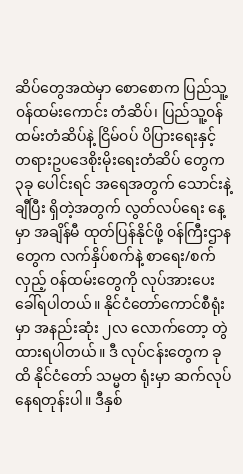ဆိပ်တွေအထဲမှာ စောစောက ပြည်သူ့၀န်ထမ်းကောင်း တံဆိပ်၊ ပြည်သူ့၀န်ထမ်းတံဆိပ်နဲ့ ငြိမ်၀ပ် ပိပြားရေးနှင့် တရားဥပဒေစိုးမိုးရေးတံဆိပ် တွေက ၃ခု ပေါင်းရင် အရေအတွက် သောင်းနဲ့ ချီပြီး ရှိတဲ့အတွက် လွတ်လပ်ရေး နေ့မှာ အချိန်မီ ထုတ်ပြန်နိုင်ဖို့ ၀န်ကြီးဌာန တွေက လက်နှိပ်စက်နဲ့ စာရေး/စက်လှည့် ၀န်ထမ်းတွေကို လုပ်အားပေးခေါ်ရပါတယ်။ နိုင်ငံတော်ကောင်စီရုံးမှာ အနည်းဆုံး ၂လ လောက်တော့ တွဲထားရပါတယ်။ ဒီ လုပ်ငန်းတွေက ခုထိ နိုင်ငံတော် သမ္မတ ရုံးမှာ ဆက်လုပ်နေရတုန်းပါ။ ဒီနှစ်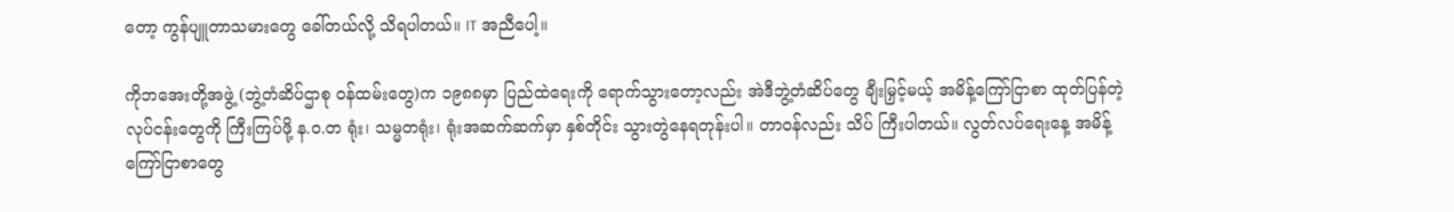တော့ ကွန်ပျူတာသမားတွေ ခေါ်တယ်လို့ သိရပါတယ်။ IT အညီပေါ့။

ကိုဘအေးတို့အဖွဲ့ (ဘွဲ့တံဆိပ်ဌာစု ၀န်ထမ်းတွေ)က ၁၉၈၈မှာ ပြည်ထဲရေးကို ရောက်သွားတော့လည်း အဲဒီဘွဲ့တံဆိပ်တွေ ချီးမြှင့်မယ့် အမိန့်ကြော်ငြာစာ ထုတ်ပြန်တဲ့ လုပ်ငန်းတွေကို ကြီးကြပ်ဖို့ န.၀.တ ရုံး၊ သမ္မတရုံး၊ ရုံးအဆက်ဆက်မှာ နှစ်တိုင်း သွားတွဲနေရတုန်းပါ။ တာ၀န်လည်း သိပ် ကြီးပါတယ်။ လွတ်လပ်ရေးနေ့ အမိန့် ကြော်ငြာစာတွေ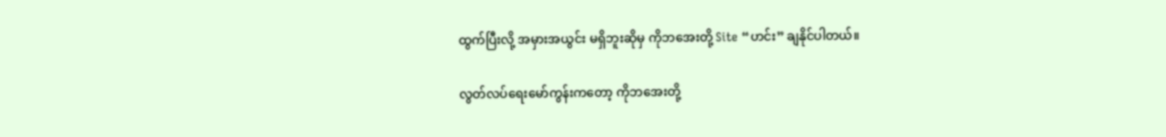ထွက်ပြီးလို့ အမှားအယွင်း မရှိဘူးဆိုမှ ကိုဘအေးတို့ Site “ဟင်း” ချနိုင်ပါတယ်။

လွတ်လပ်ရေးမော်ကွန်းကတော့ ကိုဘအေးတို့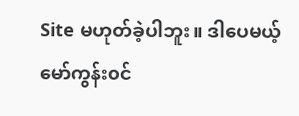Site မဟုတ်ခဲ့ပါဘူး။ ဒါပေမယ့် မော်ကွန်း၀င်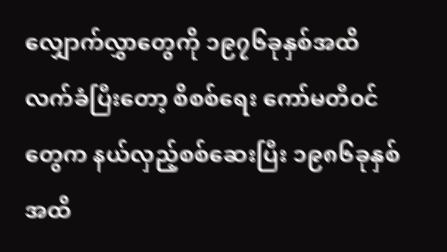လျှောက်လွှာတွေကို ၁၉၇၆ခုနှစ်အထိ လက်ခံပြီးတော့ စိစစ်ရေး ကော်မတီ၀င်တွေက နယ်လှည့်စစ်ဆေးပြီး ၁၉၈၆ခုနှစ် အထိ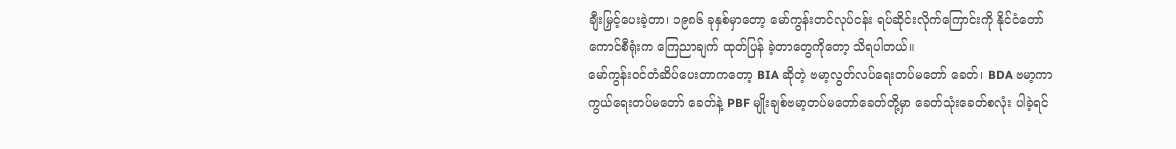ချီးမြှင့်ပေးခဲ့တာ၊ ၁၉၈၆ ခုနှစ်မှာတော့ မော်ကွန်းတင်လုပ်ငန်း ရပ်ဆိုင်းလိုက်ကြောင်းကို နိုင်ငံတော် ကောင်စီရုံးက ကြေညာချက် ထုတ်ပြန် ခဲ့တာတွေကိုတော့ သိရပါတယ်။
မော်ကွန်း၀င်တံဆိပ်ပေးတာကတော့ BIA ဆိုတဲ့ ဗမာ့လွတ်လပ်ရေးတပ်မတော် ခေတ်၊ BDA ဗမာ့ကာကွယ်ရေးတပ်မတော် ခေတ်နဲ့ PBF မျိုးချစ်ဗမာ့တပ်မတော်ခေတ်တို့မှာ ခေတ်သုံးခေတ်စလုံး ပါခဲ့ရင်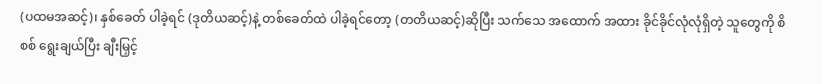(ပထမအဆင့်)၊ နှစ်ခေတ် ပါခဲ့ရင် (ဒုတိယဆင့်)နဲ့ တစ်ခေတ်ထဲ ပါခဲ့ရင်တော့ (တတိယဆင့်)ဆိုပြီး သက်သေ အထောက် အထား ခိုင်ခိုင်လုံလုံရှိတဲ့ သူတွေကို စိစစ် ရွေးချယ်ပြီး ချီးမြှင့်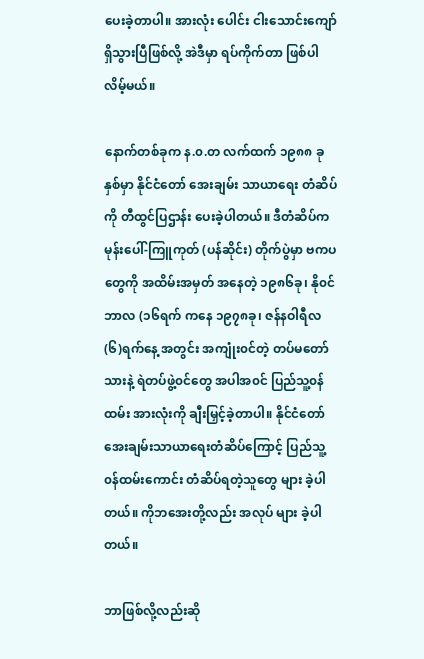ပေးခဲ့တာပါ။ အားလုံး ပေါင်း ငါးသောင်းကျော် ရှိသွားပြီဖြစ်လို့ အဲဒီမှာ ရပ်ကိုက်တာ ဖြစ်ပါလိမ့်မယ်။

နောက်တစ်ခုက န.၀.တ လက်ထက် ၁၉၈၈ ခုနှစ်မှာ နိုင်ငံတော် အေးချမ်း သာယာရေး တံဆိပ်ကို တီထွင်ပြဌာန်း ပေးခဲ့ပါတယ်။ ဒီတံဆိပ်က မုန်းပေါ်-ကြူကုတ် (ပန်ဆိုင်း) တိုက်ပွဲမှာ ဗကပ တွေကို အထိမ်းအမှတ် အနေတဲ့ ၁၉၈၆ခု၊ နို၀င်ဘာလ (၁၆ရက် ကနေ ၁၉၇၈ခု၊ ဇန်နဝါရီလ (၆)ရက်နေ့ အတွင်း အကျုံး၀င်တဲ့ တပ်မတော်သားနဲ့ ရဲတပ်ဖွဲ့၀င်တွေ အပါအ၀င် ပြည်သူ့၀န်ထမ်း အားလုံးကို ချီးမြှင့်ခဲ့တာပါ။ နိုင်ငံတော်အေးချမ်းသာယာရေးတံဆိပ်ကြောင့် ပြည်သူ့ ၀န်ထမ်းကောင်း တံဆိပ်ရတဲ့သူတွေ များ ခဲ့ပါတယ်။ ကိုဘအေးတို့လည်း အလုပ် များ ခဲ့ပါတယ်။

ဘာဖြစ်လို့လည်းဆို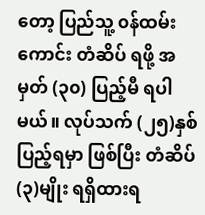တော့ ပြည်သူ့ ၀န်ထမ်းကောင်း တံဆိပ် ရဖို့ အမှတ် (၃၀) ပြည့်မီ ရပါမယ်။ လုပ်သက် (၂၅)နှစ် ပြည့်ရမှာ ဖြစ်ပြီး တံဆိပ် (၃)မျိုး ရရှိထားရ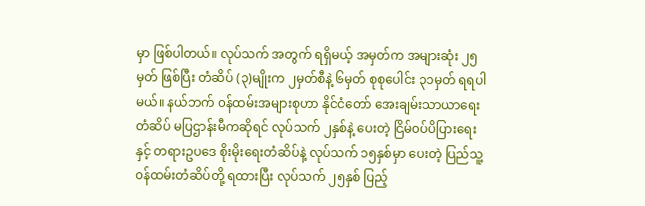မှာ ဖြစ်ပါတယ်။ လုပ်သက် အတွက် ရရှိမယ့် အမှတ်က အများဆုံး ၂၅မှတ် ဖြစ်ပြီး တံဆိပ် (၃)မျိုးက ၂မှတ်စီနဲ့ ၆မှတ် စုစုပေါင်း ၃၁မှတ် ရရပါမယ်။ နယ်ဘက် ၀န်ထမ်းအများစုဟာ နိုင်ငံတော် အေးချမ်းသာယာရေးတံဆိပ် မပြဌာန်းမီကဆိုရင် လုပ်သက် ၂နှစ်နဲ့ ပေးတဲ့ ငြိမ်၀ပ်ပိပြားရေးနှင့် တရားဥပဒေ စိုးမိုးရေးတံဆိပ်နဲ့ လုပ်သက် ၁၅နှစ်မှာ ပေးတဲ့ ပြည်သူ့၀န်ထမ်းတံဆိပ်တို့ ရထားပြီး လုပ်သက် ၂၅နှစ် ပြည့်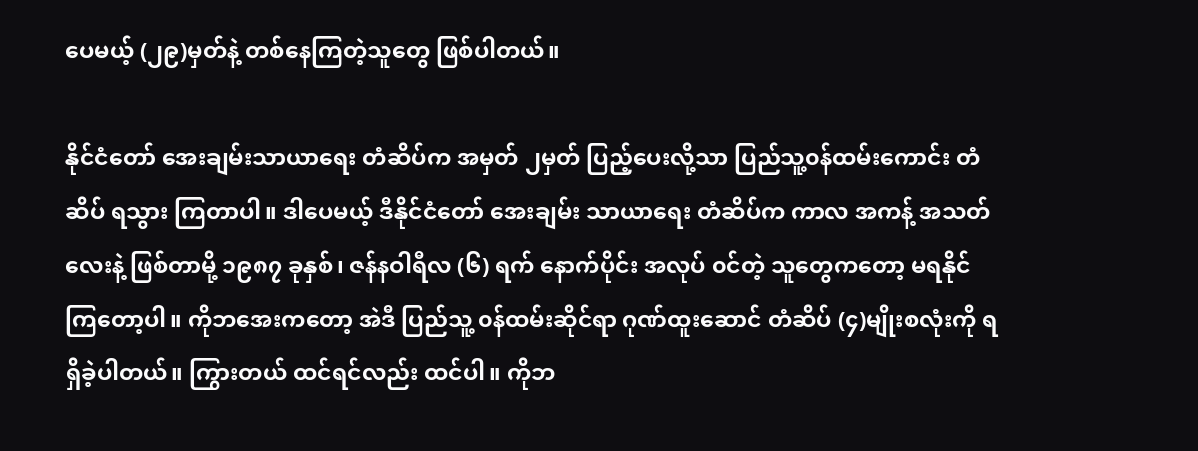ပေမယ့် (၂၉)မှတ်နဲ့ တစ်နေကြတဲ့သူတွေ ဖြစ်ပါတယ်။

နိုင်ငံတော် အေးချမ်းသာယာရေး တံဆိပ်က အမှတ် ၂မှတ် ပြည့်ပေးလို့သာ ပြည်သူ့၀န်ထမ်းကောင်း တံဆိပ် ရသွား ကြတာပါ။ ဒါပေမယ့် ဒီနိုင်ငံတော် အေးချမ်း သာယာရေး တံဆိပ်က ကာလ အကန့် အသတ်လေးနဲ့ ဖြစ်တာမို့ ၁၉၈၇ ခုနှစ်၊ ဇန်နဝါရီလ (၆) ရက် နောက်ပိုင်း အလုပ် ၀င်တဲ့ သူတွေကတော့ မရနိုင်ကြတော့ပါ။ ကိုဘအေးကတော့ အဲဒီ ပြည်သူ့ ၀န်ထမ်းဆိုင်ရာ ဂုဏ်ထူးဆောင် တံဆိပ် (၄)မျိုးစလုံးကို ရရှိခဲ့ပါတယ်။ ကြွားတယ် ထင်ရင်လည်း ထင်ပါ။ ကိုဘ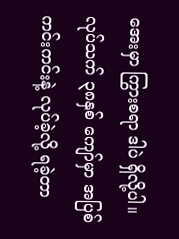အေးမှာ ကြွားစရာ ဒါပဲ ရှိလို့ပါ။ လုပ်သက် ၃၈နှစ် ကျော်မှာ အပြစ်ကင်းကင်းနဲ့ လုပ်ခဲ့လို့ ရခဲ့တာ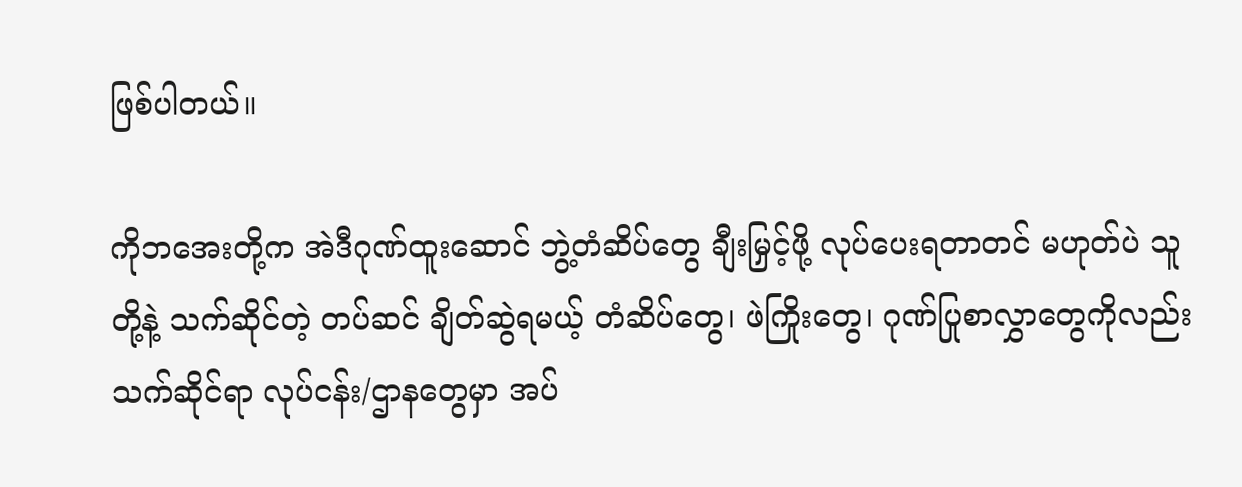ဖြစ်ပါတယ်။

ကိုဘအေးတို့က အဲဒီဂုဏ်ထူးဆောင် ဘွဲ့တံဆိပ်တွေ ချီးမြှင့်ဖို့ လုပ်ပေးရတာတင် မဟုတ်ပဲ သူတို့နဲ့ သက်ဆိုင်တဲ့ တပ်ဆင် ချိတ်ဆွဲရမယ့် တံဆိပ်တွေ၊ ဖဲကြိုးတွေ၊ ဂုဏ်ပြုစာလွှာတွေကိုလည်း သက်ဆိုင်ရာ လုပ်ငန်း/ဌာနတွေမှာ အပ်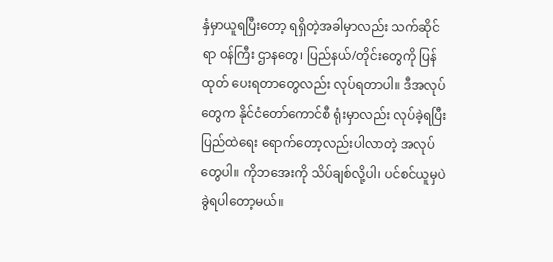နှံမှာယူရပြီးတော့ ရရှိတဲ့အခါမှာလည်း သက်ဆိုင်ရာ ၀န်ကြီး ဌာနတွေ၊ ပြည်နယ်/တိုင်းတွေကို ပြန်ထုတ် ပေးရတာတွေလည်း လုပ်ရတာပါ။ ဒီအလုပ်တွေက နိုင်ငံတော်ကောင်စီ ရုံးမှာလည်း လုပ်ခဲ့ရပြီး ပြည်ထဲရေး ရောက်တော့လည်းပါလာတဲ့ အလုပ်တွေပါ။ ကိုဘအေးကို သိပ်ချစ်လို့ပါ၊ ပင်စင်ယူမှပဲ ခွဲရပါတော့မယ်။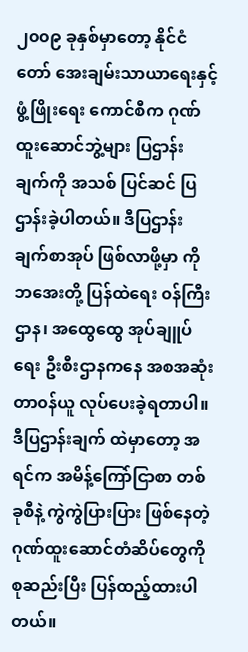၂၀၀၉ ခုနှစ်မှာတော့ နိုင်ငံတော် အေးချမ်းသာယာရေးနှင့် ဖွံ့ဖြိုးရေး ကောင်စီက ဂုဏ်ထူးဆောင်ဘွဲ့များ ပြဌာန်းချက်ကို အသစ် ပြင်ဆင် ပြဌာန်းခဲ့ပါတယ်။ ဒီပြဌာန်းချက်စာအုပ် ဖြစ်လာဖို့မှာ ကိုဘအေးတို့ ပြန်ထဲရေး ၀န်ကြီးဌာန၊ အထွေထွေ အုပ်ချူပ်ရေး ဦးစီးဌာနကနေ အစအဆုံး တာ၀န်ယူ လုပ်ပေးခဲ့ရတာပါ။ ဒီပြဌာန်းချက် ထဲမှာတော့ အရင်က အမိန့်ကြော်ငြာစာ တစ်ခုစီနဲ့ ကွဲကွဲပြားပြား ဖြစ်နေတဲ့ ဂုဏ်ထူးဆောင်တံဆိပ်တွေကို စုဆည်းပြီး ပြန်ထည့်ထားပါတယ်။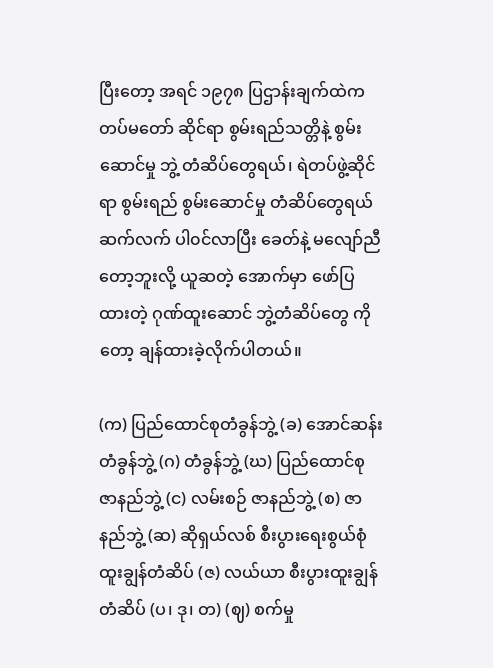ပြီးတော့ အရင် ၁၉၇၈ ပြဌာန်းချက်ထဲက တပ်မတော် ဆိုင်ရာ စွမ်းရည်သတ္တိနဲ့ စွမ်းဆောင်မှု ဘွဲ့ တံဆိပ်တွေရယ်၊ ရဲတပ်ဖွဲ့ဆိုင်ရာ စွမ်းရည် စွမ်းဆောင်မှု တံဆိပ်တွေရယ် ဆက်လက် ပါ၀င်လာပြီး ခေတ်နဲ့ မလျော်ညီ တော့ဘူးလို့ ယူဆတဲ့ အောက်မှာ ဖော်ပြ ထားတဲ့ ဂုဏ်ထူးဆောင် ဘွဲ့တံဆိပ်တွေ ကိုတော့ ချန်ထားခဲ့လိုက်ပါတယ်။

(က) ပြည်ထောင်စုတံခွန်ဘွဲ့ (ခ) အောင်ဆန်းတံခွန်ဘွဲ့ (ဂ) တံခွန်ဘွဲ့ (ဃ) ပြည်ထောင်စု ဇာနည်ဘွဲ့ (င) လမ်းစဉ် ဇာနည်ဘွဲ့ (စ) ဇာနည်ဘွဲ့ (ဆ) ဆိုရှယ်လစ် စီးပွားရေးစွယ်စုံ ထူးချွန်တံဆိပ် (ဇ) လယ်ယာ စီးပွားထူးချွန်တံဆိပ် (ပ၊ ဒု၊ တ) (ဈ) စက်မှု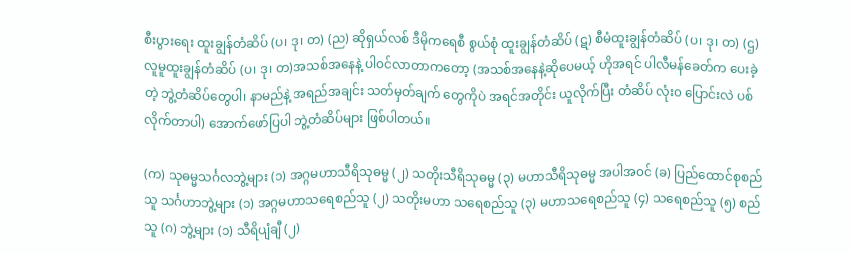စီးပွားရေး ထူးချွန်တံဆိပ် (ပ၊ ဒု၊ တ) (ည) ဆိုရှယ်လစ် ဒီမိုကရေစီ စွယ်စုံ ထူးချွန်တံဆိပ် (ဋ) စီမံထူးချွန်တံဆိပ် (ပ၊ ဒု၊ တ) (ဌ) လူမူထူးချွန်တံဆိပ် (ပ၊ ဒု၊ တ)အသစ်အနေနဲ့ ပါ၀င်လာတာကတော့ (အသစ်အနေနဲ့ဆိုပေမယ့် ဟိုအရင် ပါလီမန်ခေတ်က ပေးခဲ့တဲ့ ဘွဲ့တံဆိပ်တွေပါ၊ နာမည်နဲ့ အရည်အချင်း သတ်မှတ်ချက် တွေကိုပဲ အရင်အတိုင်း ယူလိုက်ပြီး တံဆိပ် လုံး၀ ပြောင်းလဲ ပစ်လိုက်တာပါ) အောက်ဖော်ပြပါ ဘွဲ့တံဆိပ်များ ဖြစ်ပါတယ်။

(က) သုဓမ္မသင်္ဂလဘွဲ့များ (၁) အဂ္ဂမဟာသီရိသုဓမ္မ (၂) သတိုးသီရိသုဓမ္မ (၃) မဟာသီရိသုဓမ္မ အပါအ၀င် (ခ) ပြည်ထောင်စုစည်သူ သင်္ဂဟာဘွဲ့များ (၁) အဂ္ဂမဟာသရေစည်သူ (၂) သတိုးမဟာ သရေစည်သူ (၃) မဟာသရေစည်သူ (၄) သရေစည်သူ (၅) စည်သူ (ဂ) ဘွဲ့များ (၁) သီရိပျံချီ (၂)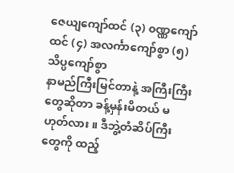ဇေယျကျော်ထင် (၃) ၀ဏ္ဏကျော်ထင် (၄) အလင်္ကာကျော်စွာ (၅) သိပ္ပကျော်စွာ
နာမည်ကြီးမြင်တာနဲ့ အကြီးကြီး တွေဆိုတာ ခန့်မှန်းမိတယ် မဟုတ်လား။ ဒီဘွဲ့တံဆိပ်ကြီးတွေကို ထည့်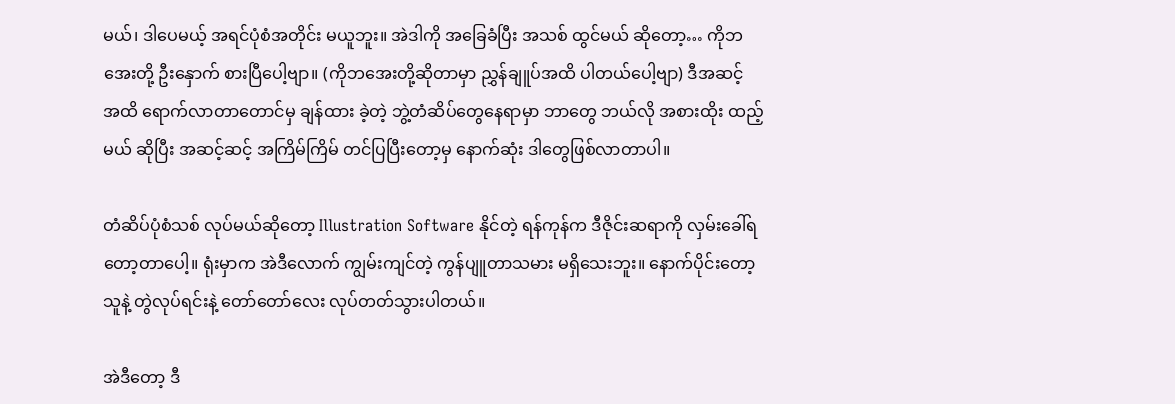မယ်၊ ဒါပေမယ့် အရင်ပုံစံအတိုင်း မယူဘူး။ အဲဒါကို အခြေခံပြီး အသစ် ထွင်မယ် ဆိုတော့… ကိုဘအေးတို့ ဦးနှောက် စားပြီပေါ့ဗျာ။ (ကိုဘအေးတို့ဆိုတာမှာ ညွှန်ချူပ်အထိ ပါတယ်ပေါ့ဗျာ) ဒီအဆင့် အထိ ရောက်လာတာတောင်မှ ချန်ထား ခဲ့တဲ့ ဘွဲ့တံဆိပ်တွေနေရာမှာ ဘာတွေ ဘယ်လို အစားထိုး ထည့်မယ် ဆိုပြီး အဆင့်ဆင့် အကြိမ်ကြိမ် တင်ပြပြီးတော့မှ နောက်ဆုံး ဒါတွေဖြစ်လာတာပါ။

တံဆိပ်ပုံစံသစ် လုပ်မယ်ဆိုတော့ Illustration Software နိုင်တဲ့ ရန်ကုန်က ဒီဇိုင်းဆရာကို လှမ်းခေါ်ရတော့တာပေါ့။ ရုံးမှာက အဲဒီလောက် ကျွမ်းကျင်တဲ့ ကွန်ပျူတာသမား မရှိသေးဘူး။ နောက်ပိုင်းတော့ သူနဲ့ တွဲလုပ်ရင်းနဲ့ တော်တော်လေး လုပ်တတ်သွားပါတယ်။

အဲဒီတော့ ဒီ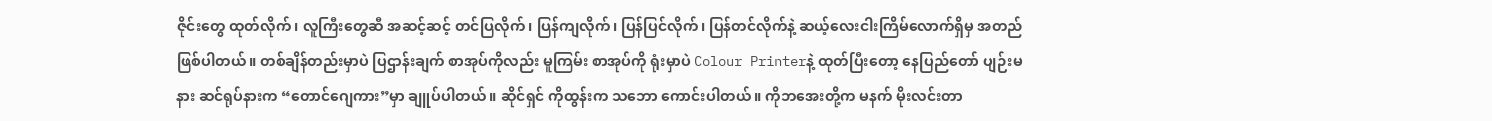ဇိုင်းတွေ ထုတ်လိုက်၊ လူကြီးတွေဆီ အဆင့်ဆင့် တင်ပြလိုက်၊ ပြန်ကျလိုက်၊ ပြန်ပြင်လိုက်၊ ပြန်တင်လိုက်နဲ့ ဆယ့်လေးငါးကြိမ်လောက်ရှိမှ အတည် ဖြစ်ပါတယ်။ တစ်ချိန်တည်းမှာပဲ ပြဌာန်းချက် စာအုပ်ကိုလည်း မူကြမ်း စာအုပ်ကို ရုံးမှာပဲ Colour Printerနဲ့ ထုတ်ပြီးတော့ နေပြည်တော် ပျဉ်းမနား ဆင်ရုပ်နားက “တောင်ဂျေကား”မှာ ချူပ်ပါတယ်။ ဆိုင်ရှင် ကိုထွန်းက သဘော ကောင်းပါတယ်။ ကိုဘအေးတို့က မနက် မိုးလင်းတာ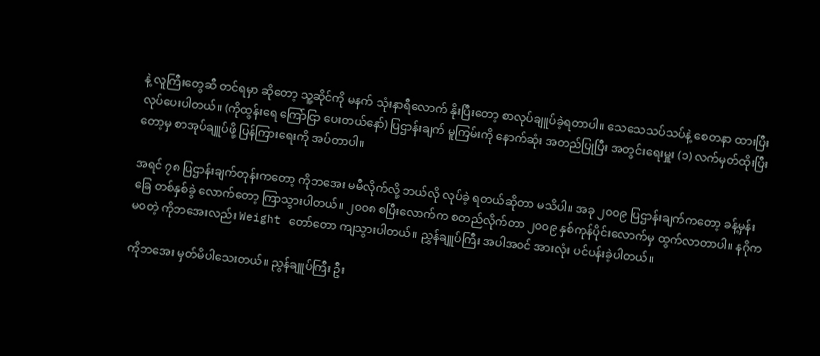နဲ့ လူကြီးတွေဆီ တင်ရမှာ ဆိုတော့ သူ့ဆိုင်ကို မနက် သုံးနာရီလောက် နိုးပြီးတော့ စာလုပ်ချူပ်ခဲ့ရတာပါ။ သေသေသပ်သပ်နဲ့ စေတနာ ထားပြီး လုပ်ပေးပါတယ်။ (ကိုထွန်းရေ ကြော်ငြာ ပေးတယ်နော်) ပြဌာန်းချက် မူကြမ်းကို နောက်ဆုံး အတည်ပြုပြီး အတွင်းရေးမှူး (၁) လက်မှတ်ထိုးပြီးတော့မှ စာအုပ်ချူပ်ဖို့ ပြန်ကြားရေးကို အပ်တာပါ။

အရင် ၇၈ ပြဌာန်းချက်တုန်းကတော့ ကိုဘအေး မမီလိုက်လို့ ဘယ်လို လုပ်ခဲ့ ရတယ်ဆိုတာ မသိပါ။ အခု ၂၀၀၉ ပြဌာန်းချက်ကတော့ ခန့်မှန်းခြေ တစ်နှစ်ခွဲ လောက်တော့ ကြာသွားပါတယ်။ ၂၀၀၈ စပြီးလောက်က စတည်လိုက်တာ ၂၀၀၉ နှစ်ကုန်ပိုင်းလောက်မှ ထွက်လာတာပါ။ နဂိုက မ၀တဲ့ ကိုဘအေးလည်း Weight တော်တော ကျသွားပါတယ်။ ညွှန်ချူပ်ကြီး အပါအ၀င် အားလုံး ပင်ပန်းခဲ့ပါတယ်။

ကိုဘအေး မှတ်မိပါသေးတယ်။ ညွန်ချူပ်ကြီး ဦး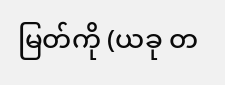မြတ်ကို (ယခု တ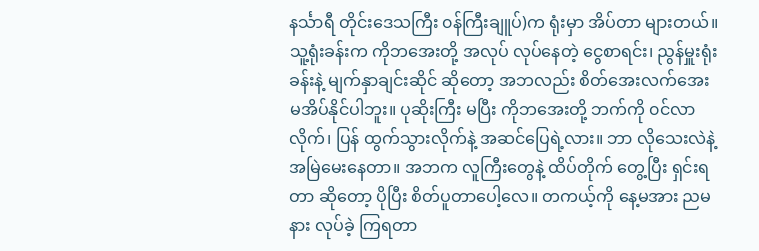နင်္သာရီ တိုင်းဒေသကြီး ၀န်ကြီးချူပ်)က ရုံးမှာ အိပ်တာ များတယ်။ သူ့ရုံးခန်းက ကိုဘအေးတို့ အလုပ် လုပ်နေတဲ့ ငွေစာရင်း၊ ညွန်မှူးရုံးခန်းနဲ့ မျက်နှာချင်းဆိုင် ဆိုတော့ အဘလည်း စိတ်အေးလက်အေး မအိပ်နိုင်ပါဘူး။ ပုဆိုးကြီး မပြီး ကိုဘအေးတို့ ဘက်ကို ၀င်လာလိုက်၊ ပြန် ထွက်သွားလိုက်နဲ့ အဆင်ပြေရဲ့လား။ ဘာ လိုသေးလဲနဲ့ အမြဲမေးနေတာ။ အဘက လူကြီးတွေနဲ့ ထိပ်တိုက် တွေ့ပြီး ရှင်းရတာ ဆိုတော့ ပိုပြီး စိတ်ပူတာပေါ့လေ။ တကယ့်ကို နေ့မအား ညမနား လုပ်ခဲ့ ကြရတာ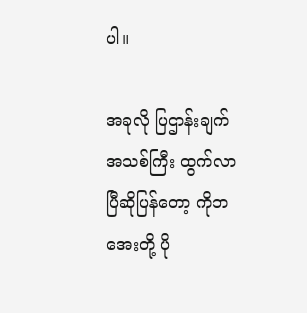ပါ။

အခုလို ပြဌာန်းချက် အသစ်ကြီး ထွက်လာပြီဆိုပြန်တော့ ကိုဘအေးတို့ ပို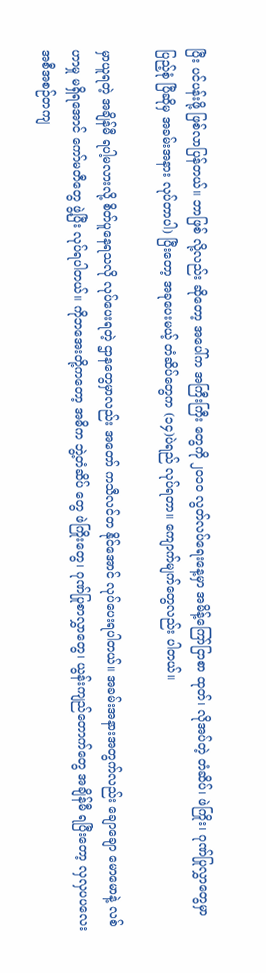ပြီး ပင်ပန်းဖို့ ဖြစ်လာပြန်တယ်။ ဘာဖြစ် လို့လည်း ဆိုတော့ အပေါ်က အကြီးကြီး တွေကို ၂၀၁၀ လွတ်လပ်ရေးနေ့မှာ အမိန့်ကြော်ငြာစာ ထုတ်၊ လိုအပ်တဲ့ တံဆိပ်၊ ဖဲကြိုး၊ ဂုဏ်ပြုလွှာတွေမှာ ပြည့်စုံ ပြီဆိုမှ အခမ်းအနား လုပ်တာပါ) ပြီးတော့ အခုပေးမယ့် တံဆိပ်တွေက (၁၄)ပဲရည် လုပ်ရတာ။ ကျောက်မျက်တွေလည်း ပါတယ်။

မှာယူရတဲ့ အချိန်မီ ရပါ့မလားလို့ စိတ်ပူနေရသလို လုပ်ပေးရတဲ့ ဌာနတွေမှာလည်း အတော် ကသီလင်တ နိုင်အောင် လုပ်ပေးရပါတယ်။ အခမ်းအနားအတွက်လည်း ချောချော မောမောနဲ့ လစ်ဟာမှု မရှိရအောင် ကော်မတီတွေ ဖွဲ့ပြီး လုပ်ရပါတယ်။ ကိုဘအေးတို့ကတော့ အဓိက ဘွဲ့တံဆိပ် တွေ ဖဲကြိုးတွေ၊ ဂုဏ်ပြုစာလွှာတွေ၊ ယွန်းကျည်တောက်တွေ အချိန်မီ ရပြီးတော့ လှလှပပလေး အစီအစဉ်တကျ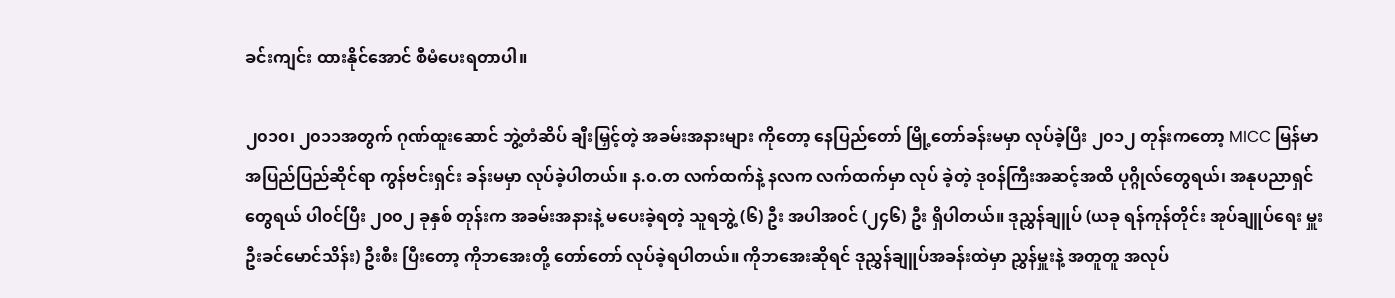ခင်းကျင်း ထားနိုင်အောင် စီမံပေးရတာပါ။

၂၀၁၀၊ ၂၀၁၁အတွက် ဂုဏ်ထူးဆောင် ဘွဲ့တံဆိပ် ချီးမြှင့်တဲ့ အခမ်းအနားများ ကိုတော့ နေပြည်တော် မြို့တော်ခန်းမမှာ လုပ်ခဲ့ပြီး ၂၀၁၂ တုန်းကတော့ MICC မြန်မာ အပြည်ပြည်ဆိုင်ရာ ကွန်ဗင်းရှင်း ခန်းမမှာ လုပ်ခဲ့ပါတယ်။ န.၀.တ လက်ထက်နဲ့ နလက လက်ထက်မှာ လုပ် ခဲ့တဲ့ ဒု၀န်ကြီးအဆင့်အထိ ပုဂ္ဂိုလ်တွေရယ်၊ အနုပညာရှင်တွေရယ် ပါ၀င်ပြီး ၂၀၀၂ ခုနှစ် တုန်းက အခမ်းအနားနဲ့ မပေးခဲ့ရတဲ့ သူရဘွဲ့ (၆) ဦး အပါအ၀င် (၂၄၆) ဦး ရှိပါတယ်။ ဒုညွှန်ချူပ် (ယခု ရန်ကုန်တိုင်း အုပ်ချူပ်ရေး မှူး ဦးခင်မောင်သိန်း) ဦးစီး ပြီးတော့ ကိုဘအေးတို့ တော်တော် လုပ်ခဲ့ရပါတယ်။ ကိုဘအေးဆိုရင် ဒုညွှန်ချူပ်အခန်းထဲမှာ ညွှန်မှူးနဲ့ အတူတူ အလုပ်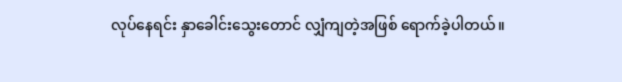လုပ်နေရင်း နှာခေါင်းသွေးတောင် လျှံကျတဲ့အဖြစ် ရောက်ခဲ့ပါတယ်။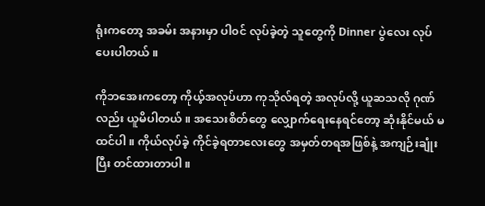ရုံးကတော့ အခမ်း အနားမှာ ပါ၀င် လုပ်ခဲ့တဲ့ သူတွေကို Dinner ပွဲလေး လုပ်ပေးပါတယ်။

ကိုဘအေးကတော့ ကိုယ့်အလုပ်ဟာ ကုသိုလ်ရတဲ့ အလုပ်လို့ ယူဆသလို ဂုဏ်လည်း ယူမိပါတယ်။ အသေးစိတ်တွေ လျှောက်ရေးနေရင်တော့ ဆုံးနိုင်မယ် မထင်ပါ။ ကိုယ်လုပ်ခဲ့ ကိုင်ခဲ့ရတာလေးတွေ အမှတ်တရအဖြစ်နဲ့ အကျဉ်းချုံးပြီး တင်ထားတာပါ။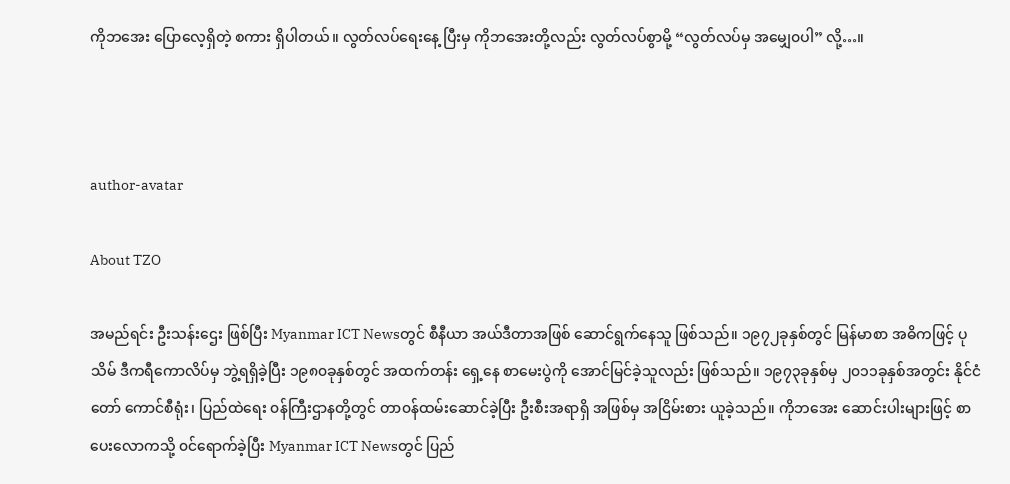ကိုဘအေး ပြောလေ့ရှိတဲ့ စကား ရှိပါတယ်။ လွတ်လပ်ရေးနေ့ ပြီးမှ ကိုဘအေးတို့လည်း လွတ်လပ်စွာမို့ “လွတ်လပ်မှ အမျှေ၀ပါ” လို့…။



author-avatar

About TZO

အမည်ရင်း ဦးသန်းဌေး ဖြစ်ပြီး Myanmar ICT Newsတွင် စီနီယာ အယ်ဒီတာအဖြစ် ဆောင်ရွက်နေသူ ဖြစ်သည်။ ၁၉၇၂ခုနှစ်တွင် မြန်မာစာ အဓိကဖြင့် ပုသိမ် ဒီကရီကောလိပ်မှ ဘွဲ့ရရှိခဲ့ပြီး ၁၉၈၀ခုနှစ်တွင် အထက်တန်း ရှေ့နေ စာမေးပွဲကို အောင်မြင်ခဲ့သူလည်း ဖြစ်သည်။ ၁၉၇၃ခုနှစ်မှ ၂၀၁၁ခုနှစ်အတွင်း နိုင်ငံတော် ကောင်စီရုံး၊ ပြည်ထဲရေး ၀န်ကြီးဌာနတို့တွင် တာ၀န်ထမ်းဆောင်ခဲ့ပြီး ဦးစီးအရာရှိ အဖြစ်မှ အငြိမ်းစား ယူခဲ့သည်။ ကိုဘအေး ဆောင်းပါးများဖြင့် စာပေးလောကသို့ ၀င်ရောက်ခဲ့ပြီး Myanmar ICT Newsတွင် ပြည်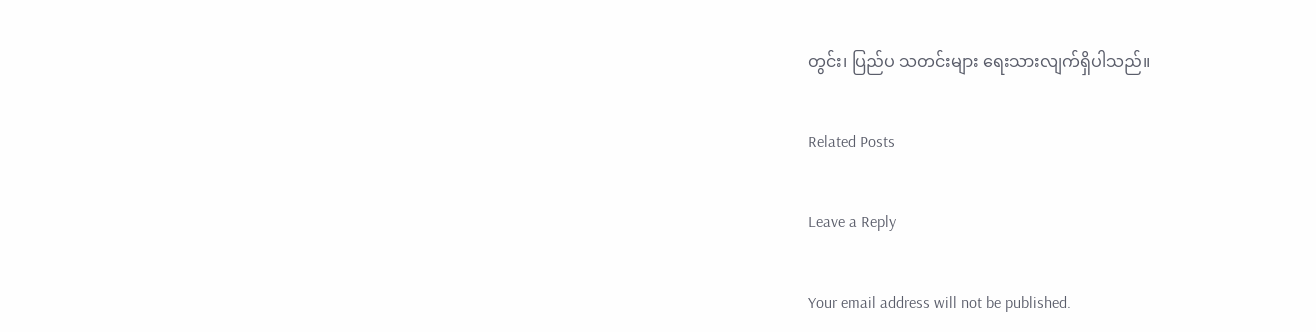တွင်း၊ ပြည်ပ သတင်းများ ရေးသားလျက်ရှိပါသည်။

Related Posts

Leave a Reply

Your email address will not be published.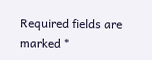Required fields are marked *